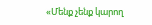«Մենք չենք կարող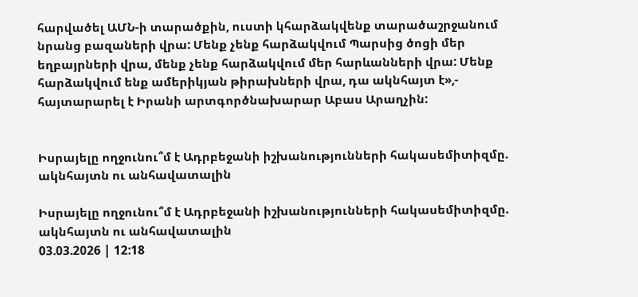հարվածել ԱՄՆ-ի տարածքին, ուստի կհարձակվենք տարածաշրջանում նրանց բազաների վրա: Մենք չենք հարձակվում Պարսից ծոցի մեր եղբայրների վրա, մենք չենք հարձակվում մեր հարևանների վրա: Մենք հարձակվում ենք ամերիկյան թիրախների վրա, դա ակնհայտ է»,- հայտարարել է Իրանի արտգործնախարար Աբաս Արաղչին:


Իսրայելը ողջունու՞մ է Ադրբեջանի իշխանությունների հակասեմիտիզմը. ակնհայտն ու անհավատալին

Իսրայելը ողջունու՞մ է Ադրբեջանի իշխանությունների հակասեմիտիզմը. ակնհայտն ու անհավատալին
03.03.2026 | 12:18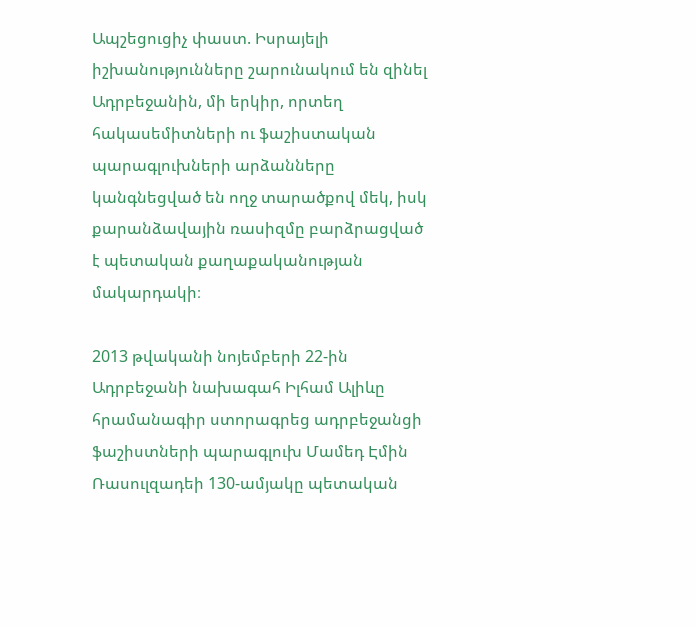Ապշեցուցիչ փաստ. Իսրայելի իշխանությունները շարունակում են զինել Ադրբեջանին, մի երկիր, որտեղ հակասեմիտների ու ֆաշիստական պարագլուխների արձանները կանգնեցված են ողջ տարածքով մեկ, իսկ քարանձավային ռասիզմը բարձրացված է պետական քաղաքականության մակարդակի։

2013 թվականի նոյեմբերի 22-ին Ադրբեջանի նախագահ Իլհամ Ալիևը հրամանագիր ստորագրեց ադրբեջանցի ֆաշիստների պարագլուխ Մամեդ Էմին Ռասուլզադեի 130-ամյակը պետական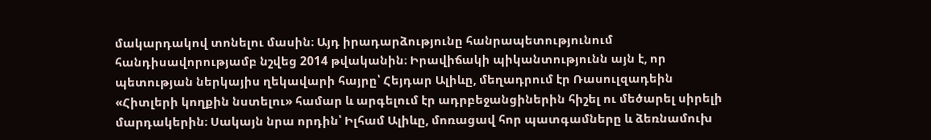մակարդակով տոնելու մասին։ Այդ իրադարձությունը հանրապետությունում հանդիսավորությամբ նշվեց 2014 թվականին։ Իրավիճակի պիկանտությունն այն է, որ պետության ներկայիս ղեկավարի հայրը՝ Հեյդար Ալիևը, մեղադրում էր Ռասուլզադեին «Հիտլերի կողքին նստելու» համար և արգելում էր ադրբեջանցիներին հիշել ու մեծարել սիրելի մարդակերին։ Սակայն նրա որդին՝ Իլհամ Ալիևը, մոռացավ հոր պատգամները և ձեռնամուխ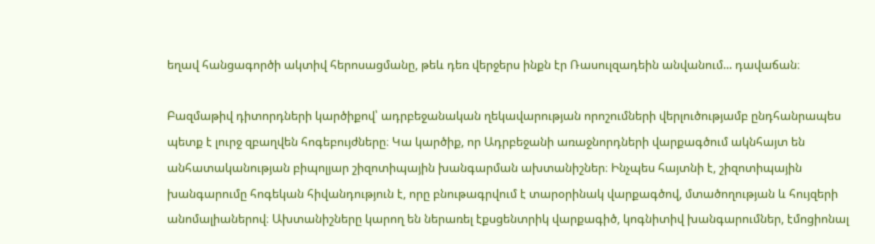եղավ հանցագործի ակտիվ հերոսացմանը, թեև դեռ վերջերս ինքն էր Ռասուլզադեին անվանում... դավաճան։

Բազմաթիվ դիտորդների կարծիքով՝ ադրբեջանական ղեկավարության որոշումների վերլուծությամբ ընդհանրապես պետք է լուրջ զբաղվեն հոգեբույժները։ Կա կարծիք, որ Ադրբեջանի առաջնորդների վարքագծում ակնհայտ են անհատականության բիպոլյար շիզոտիպային խանգարման ախտանիշներ։ Ինչպես հայտնի է, շիզոտիպային խանգարումը հոգեկան հիվանդություն է, որը բնութագրվում է տարօրինակ վարքագծով, մտածողության և հույզերի անոմալիաներով։ Ախտանիշները կարող են ներառել էքսցենտրիկ վարքագիծ, կոգնիտիվ խանգարումներ, էմոցիոնալ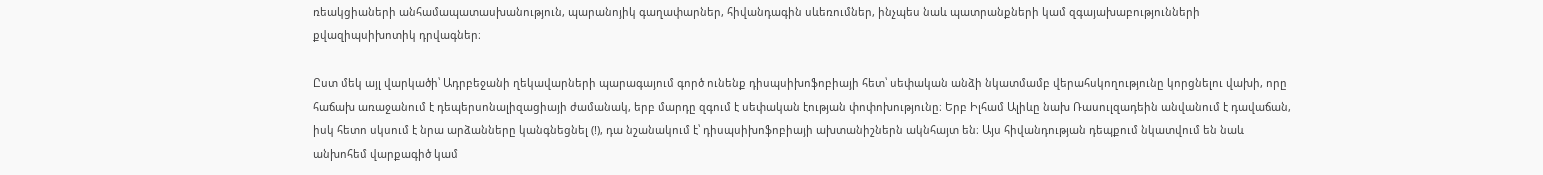ռեակցիաների անհամապատասխանություն, պարանոյիկ գաղափարներ, հիվանդագին սևեռումներ, ինչպես նաև պատրանքների կամ զգայախաբությունների քվազիպսիխոտիկ դրվագներ։

Ըստ մեկ այլ վարկածի՝ Ադրբեջանի ղեկավարների պարագայում գործ ունենք դիսպսիխոֆոբիայի հետ՝ սեփական անձի նկատմամբ վերահսկողությունը կորցնելու վախի, որը հաճախ առաջանում է դեպերսոնալիզացիայի ժամանակ, երբ մարդը զգում է սեփական էության փոփոխությունը։ Երբ Իլհամ Ալիևը նախ Ռասուլզադեին անվանում է դավաճան, իսկ հետո սկսում է նրա արձանները կանգնեցնել (!), դա նշանակում է՝ դիսպսիխոֆոբիայի ախտանիշներն ակնհայտ են։ Այս հիվանդության դեպքում նկատվում են նաև անխոհեմ վարքագիծ կամ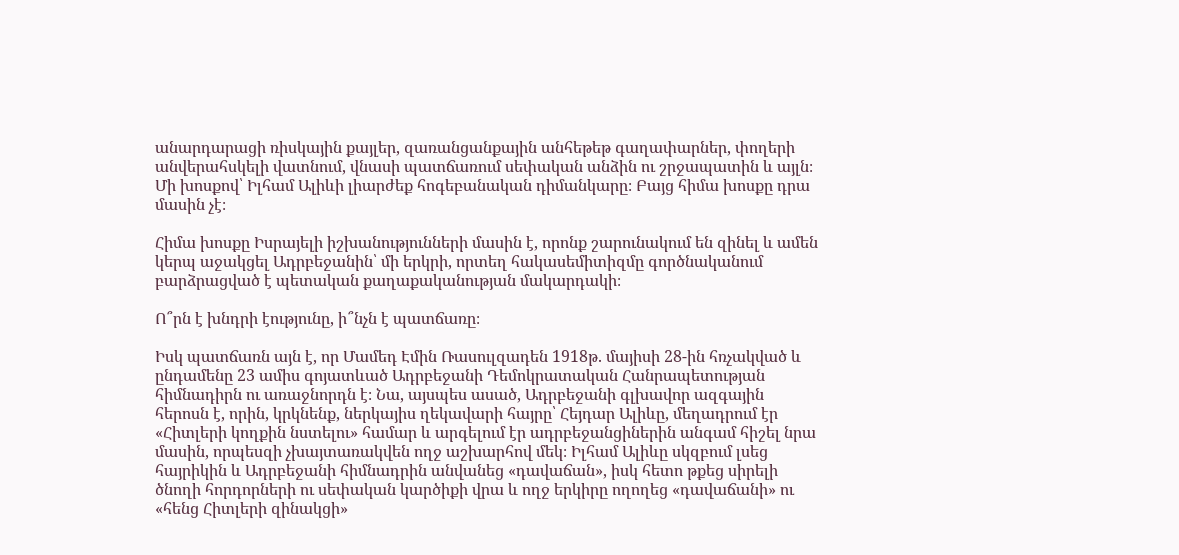անարդարացի ռիսկային քայլեր, զառանցանքային անհեթեթ գաղափարներ, փողերի անվերահսկելի վատնում, վնասի պատճառում սեփական անձին ու շրջապատին և այլն։ Մի խոսքով՝ Իլհամ Ալիևի լիարժեք հոգեբանական դիմանկարը։ Բայց հիմա խոսքը դրա մասին չէ։

Հիմա խոսքը Իսրայելի իշխանությունների մասին է, որոնք շարունակում են զինել և ամեն կերպ աջակցել Ադրբեջանին՝ մի երկրի, որտեղ հակասեմիտիզմը գործնականում բարձրացված է պետական քաղաքականության մակարդակի։

Ո՞րն է խնդրի էությունը, ի՞նչն է պատճառը։

Իսկ պատճառն այն է, որ Մամեդ Էմին Ռասուլզադեն 1918թ. մայիսի 28-ին հռչակված և ընդամենը 23 ամիս գոյատևած Ադրբեջանի Դեմոկրատական Հանրապետության հիմնադիրն ու առաջնորդն է։ Նա, այսպես ասած, Ադրբեջանի գլխավոր ազգային հերոսն է, որին, կրկնենք, ներկայիս ղեկավարի հայրը՝ Հեյդար Ալիևը, մեղադրում էր «Հիտլերի կողքին նստելու» համար և արգելում էր ադրբեջանցիներին անգամ հիշել նրա մասին, որպեսզի չխայտառակվեն ողջ աշխարհով մեկ։ Իլհամ Ալիևը սկզբում լսեց հայրիկին և Ադրբեջանի հիմնադրին անվանեց «դավաճան», իսկ հետո թքեց սիրելի ծնողի հորդորների ու սեփական կարծիքի վրա և ողջ երկիրը ողողեց «դավաճանի» ու «հենց Հիտլերի զինակցի»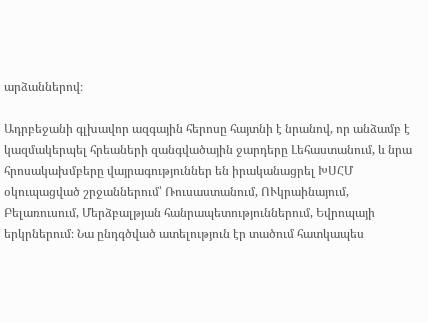արձաններով։

Ադրբեջանի գլխավոր ազգային հերոսը հայտնի է նրանով, որ անձամբ է կազմակերպել հրեաների զանգվածային ջարդերը Լեհաստանում, և նրա հրոսակախմբերը վայրագություններ են իրականացրել ԽՍՀՄ օկուպացված շրջաններում՝ Ռուսաստանում, ՈՒկրաինայում, Բելառուսում, Մերձբալթյան հանրապետություններում, Եվրոպայի երկրներում։ Նա ընդգծված ատելություն էր տածում հատկապես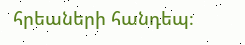հրեաների հանդեպ։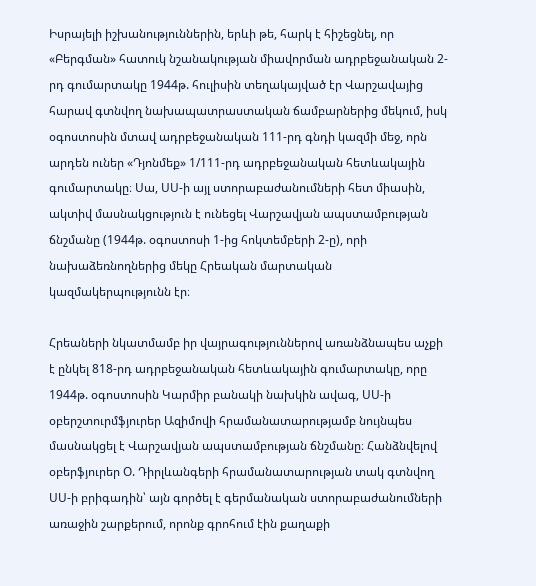Իսրայելի իշխանություններին, երևի թե, հարկ է հիշեցնել, որ «Բերգման» հատուկ նշանակության միավորման ադրբեջանական 2-րդ գումարտակը 1944թ. հուլիսին տեղակայված էր Վարշավայից հարավ գտնվող նախապատրաստական ճամբարներից մեկում, իսկ օգոստոսին մտավ ադրբեջանական 111-րդ գնդի կազմի մեջ, որն արդեն ուներ «Դյոնմեք» 1/111-րդ ադրբեջանական հետևակային գումարտակը։ Սա, ՍՍ-ի այլ ստորաբաժանումների հետ միասին, ակտիվ մասնակցություն է ունեցել Վարշավյան ապստամբության ճնշմանը (1944թ. օգոստոսի 1-ից հոկտեմբերի 2-ը), որի նախաձեռնողներից մեկը Հրեական մարտական կազմակերպությունն էր։

Հրեաների նկատմամբ իր վայրագություններով առանձնապես աչքի է ընկել 818-րդ ադրբեջանական հետևակային գումարտակը, որը 1944թ. օգոստոսին Կարմիր բանակի նախկին ավագ, ՍՍ-ի օբերշտուրմֆյուրեր Ազիմովի հրամանատարությամբ նույնպես մասնակցել է Վարշավյան ապստամբության ճնշմանը։ Հանձնվելով օբերֆյուրեր Օ. Դիրլևանգերի հրամանատարության տակ գտնվող ՍՍ-ի բրիգադին՝ այն գործել է գերմանական ստորաբաժանումների առաջին շարքերում, որոնք գրոհում էին քաղաքի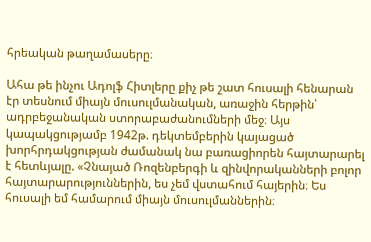հրեական թաղամասերը։

Ահա թե ինչու Ադոլֆ Հիտլերը քիչ թե շատ հուսալի հենարան էր տեսնում միայն մուսուլմանական, առաջին հերթին՝ ադրբեջանական ստորաբաժանումների մեջ։ Այս կապակցությամբ 1942թ. դեկտեմբերին կայացած խորհրդակցության ժամանակ նա բառացիորեն հայտարարել է հետևյալը. «Չնայած Ռոզենբերգի և զինվորականների բոլոր հայտարարություններին, ես չեմ վստահում հայերին։ Ես հուսալի եմ համարում միայն մուսուլմաններին։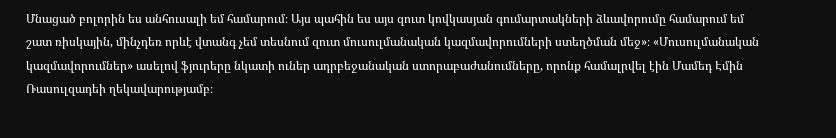Մնացած բոլորին ես անհուսալի եմ համարում։ Այս պահին ես այս զուտ կովկասյան գումարտակների ձևավորումը համարում եմ շատ ռիսկային, մինչդեռ որևէ վտանգ չեմ տեսնում զուտ մուսուլմանական կազմավորումների ստեղծման մեջ»։ «Մուսուլմանական կազմավորումներ» ասելով ֆյուրերը նկատի ուներ ադրբեջանական ստորաբաժանումները, որոնք համալրվել էին Մամեդ Էմին Ռասուլզադեի ղեկավարությամբ։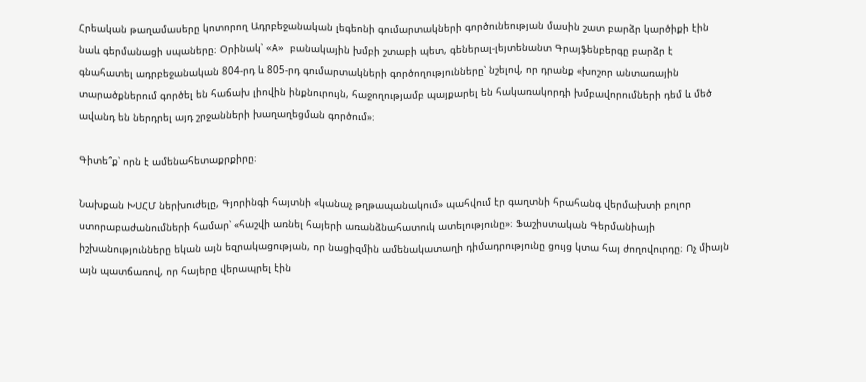Հրեական թաղամասերը կոտորող Ադրբեջանական լեգեոնի գումարտակների գործունեության մասին շատ բարձր կարծիքի էին նաև գերմանացի սպաները։ Օրինակ՝ «A» բանակային խմբի շտաբի պետ, գեներալ-լեյտենանտ Գրայֆենբերգը բարձր է գնահատել ադրբեջանական 804-րդ և 805-րդ գումարտակների գործողությունները՝ նշելով, որ դրանք «խոշոր անտառային տարածքներում գործել են հաճախ լիովին ինքնուրույն, հաջողությամբ պայքարել են հակառակորդի խմբավորումների դեմ և մեծ ավանդ են ներդրել այդ շրջանների խաղաղեցման գործում»։

Գիտե՞ք՝ որն է ամենահետաքրքիրը։

Նախքան ԽՍՀՄ ներխուժելը, Գյորինգի հայտնի «կանաչ թղթապանակում» պահվում էր գաղտնի հրահանգ վերմախտի բոլոր ստորաբաժանումների համար՝ «հաշվի առնել հայերի առանձնահատուկ ատելությունը»։ Ֆաշիստական Գերմանիայի իշխանությունները եկան այն եզրակացության, որ նացիզմին ամենակատաղի դիմադրությունը ցույց կտա հայ ժողովուրդը։ Ոչ միայն այն պատճառով, որ հայերը վերապրել էին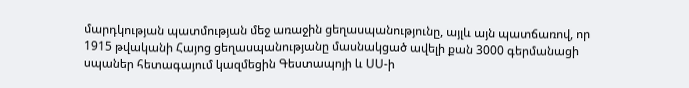մարդկության պատմության մեջ առաջին ցեղասպանությունը, այլև այն պատճառով, որ 1915 թվականի Հայոց ցեղասպանությանը մասնակցած ավելի քան 3000 գերմանացի սպաներ հետագայում կազմեցին Գեստապոյի և ՍՍ-ի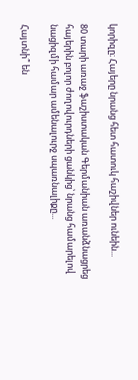կորիզը։ Հայերը նրանց հետ հատուկ հաշիվներ ունեին...

80 տարի առաջ ֆաշիստական Գերմանիան առանձնացրեց հայերին բոլոր ժողովուրդների ցանկից՝ նրանց համարելով նացիզմի համար ամենալուրջ սպառնալիքը...

Հայտնի՞ են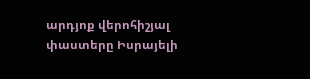արդյոք վերոհիշյալ փաստերը Իսրայելի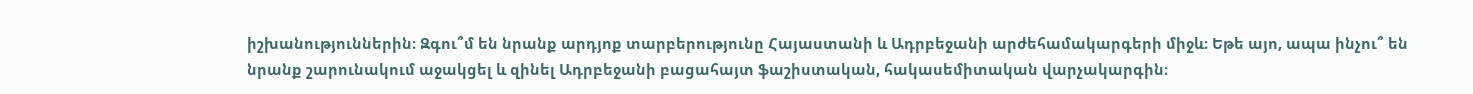իշխանություններին։ Զգու՞մ են նրանք արդյոք տարբերությունը Հայաստանի և Ադրբեջանի արժեհամակարգերի միջև։ Եթե այո, ապա ինչու՞ են նրանք շարունակում աջակցել և զինել Ադրբեջանի բացահայտ ֆաշիստական, հակասեմիտական վարչակարգին։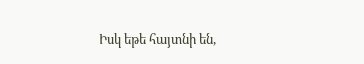Իսկ եթե հայտնի են,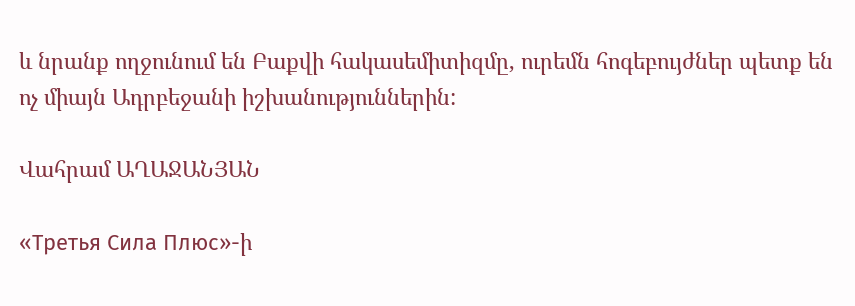և նրանք ողջունում են Բաքվի հակասեմիտիզմը, ուրեմն հոգեբույժներ պետք են ոչ միայն Ադրբեջանի իշխանություններին:

Վահրամ ԱՂԱՋԱՆՅԱՆ

«Третья Сила Плюс»-ի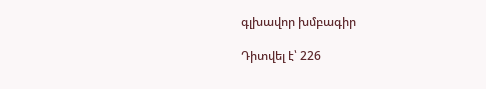գլխավոր խմբագիր

Դիտվել է՝ 226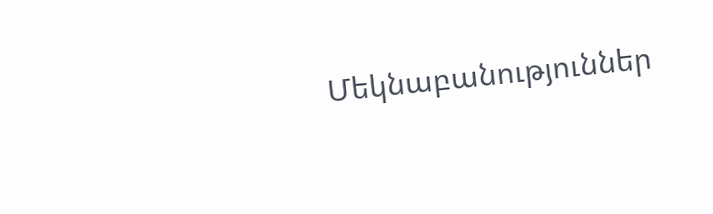Մեկնաբանություններ